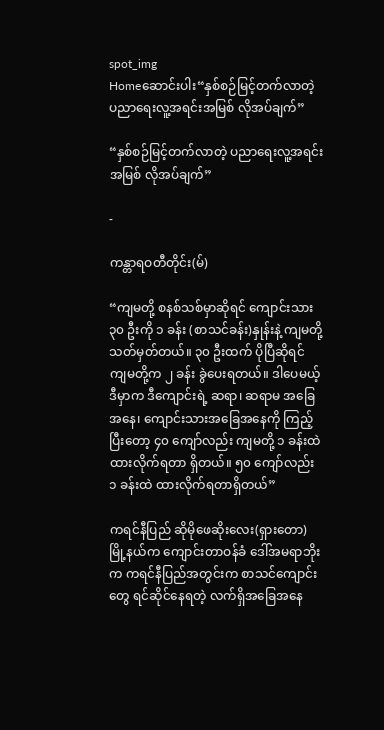spot_img
Homeဆောင်းပါး“နှစ်စဉ်မြင့်တက်လာတဲ့ ပညာရေးလူ့အရင်းအမြစ် လိုအပ်ချက်”

“နှစ်စဉ်မြင့်တက်လာတဲ့ ပညာရေးလူ့အရင်းအမြစ် လိုအပ်ချက်”

-

ကန္တာရဝတီတိုင်း(မ်)

“ကျမတို့ စနစ်သစ်မှာဆိုရင် ကျောင်းသား ၃၀ ဦးကို ၁ ခန်း (စာသင်ခန်း)နှုန်းနဲ့ ကျမတို့ သတ်မှတ်တယ်။ ၃၀ ဦးထက် ပိုပြီဆိုရင် ကျမတို့က ၂ ခန်း ခွဲပေးရတယ်။ ဒါပေမယ့် ဒီမှာက ဒီကျောင်းရဲ့ ဆရာ၊ ဆရာမ အခြေအနေ၊ ကျောင်းသားအခြေအနေကို ကြည့်ပြီးတော့ ၄၀ ကျော်လည်း ကျမတို့ ၁ ခန်းထဲ ထားလိုက်ရတာ ရှိတယ်။ ၅၀ ကျော်လည်း ၁ ခန်းထဲ ထားလိုက်ရတာရှိတယ်”

ကရင်နီပြည် ဆိုမိုဖေဆိုးလေး(ရှားတော) မြို့နယ်က ကျောင်းတာဝန်ခံ ဒေါ်အမရာဘိုး က ကရင်နီပြည်အတွင်းက စာသင်ကျောင်းတွေ ရင်ဆိုင်နေရတဲ့ လက်ရှိအခြေအနေ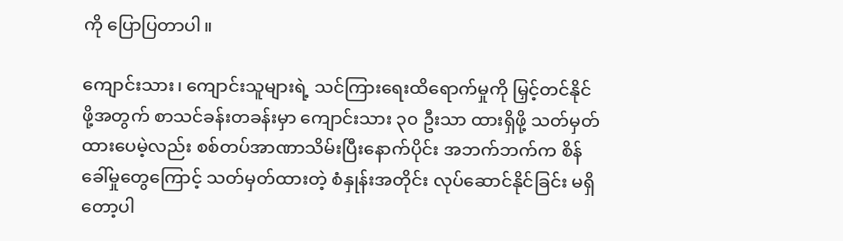ကို ပြောပြတာပါ။

ကျောင်းသား၊ ကျောင်းသူများရဲ့ သင်ကြားရေးထိရောက်မှုကို မြှင့်တင်နိုင်ဖို့အတွက် စာသင်ခန်းတခန်းမှာ ကျောင်းသား ၃၀ ဦးသာ ထားရှိဖို့ သတ်မှတ်ထားပေမဲ့လည်း စစ်တပ်အာဏာသိမ်းပြီးနောက်ပိုင်း အဘက်ဘက်က စိန်ခေါ်မှုတွေကြောင့် သတ်မှတ်ထားတဲ့ စံနှုန်းအတိုင်း လုပ်ဆောင်နိုင်ခြင်း မရှိတော့ပါ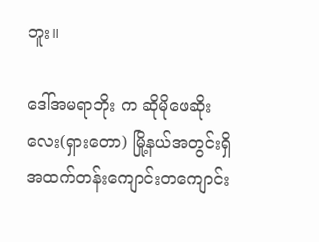ဘူး။

ဒေါ်အမရာဘိုး က ဆိုမိုဖေဆိုးလေး(ရှားတော) မြို့နယ်အတွင်းရှိ အထက်တန်းကျောင်းတကျောင်း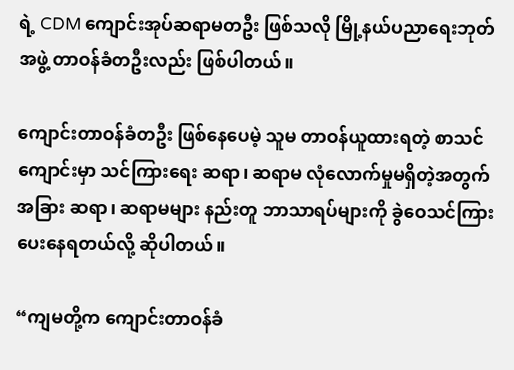ရဲ့ CDM ကျောင်းအုပ်ဆရာမတဦး ဖြစ်သလို မြို့နယ်ပညာရေးဘုတ်အဖွဲ့ တာဝန်ခံတဦးလည်း ဖြစ်ပါတယ်။

ကျောင်းတာဝန်ခံတဦး ဖြစ်နေပေမဲ့ သူမ တာဝန်ယူထားရတဲ့ စာသင်ကျောင်းမှာ သင်ကြားရေး ဆရာ၊ ဆရာမ လုံလောက်မှုမရှိတဲ့အတွက် အခြား ဆရာ၊ ဆရာမများ နည်းတူ ဘာသာရပ်များကို ခွဲဝေသင်ကြားပေးနေရတယ်လို့ ဆိုပါတယ်။

“ကျမတို့က ကျောင်းတာဝန်ခံ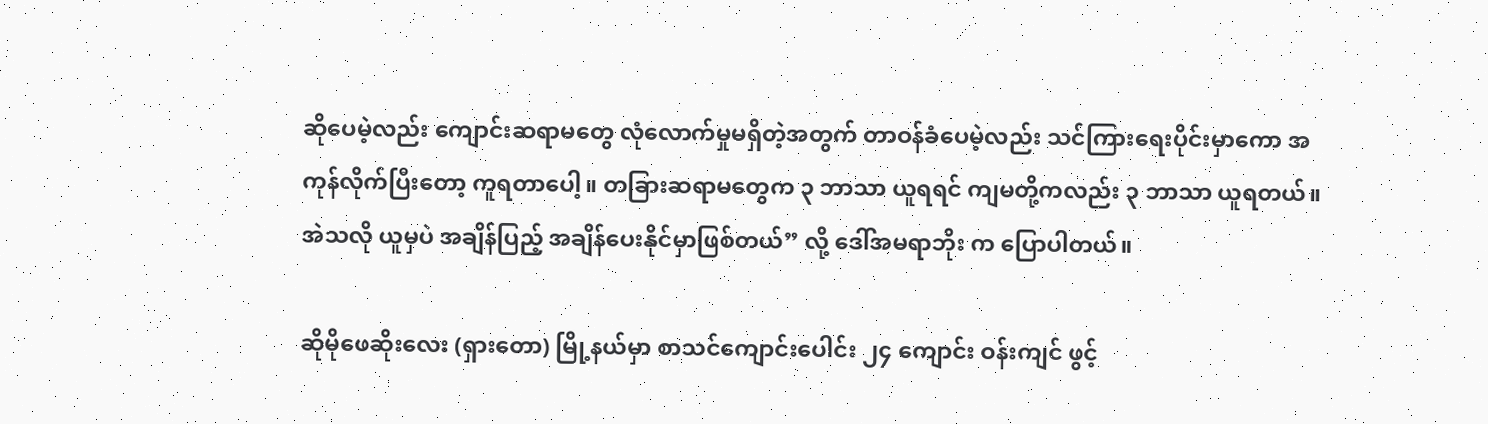ဆိုပေမဲ့လည်း ကျောင်းဆရာမတွေ လုံလောက်မှုမရှိတဲ့အတွက် တာဝန်ခံပေမဲ့လည်း သင်ကြားရေးပိုင်းမှာကော အကုန်လိုက်ပြီးတော့ ကူရတာပေါ့။ တခြားဆရာမတွေက ၃ ဘာသာ ယူရရင် ကျမတို့ကလည်း ၃ ဘာသာ ယူရတယ်။ အဲသလို ယူမှပဲ အချိန်ပြည့် အချိန်ပေးနိုင်မှာဖြစ်တယ်” လို့ ဒေါ်အမရာဘိုး က ပြောပါတယ်။

ဆိုမိုဖေဆိုးလေး (ရှားတော) မြို့နယ်မှာ စာသင်ကျောင်းပေါင်း ၂၄ ကျောင်း ဝန်းကျင် ဖွင့်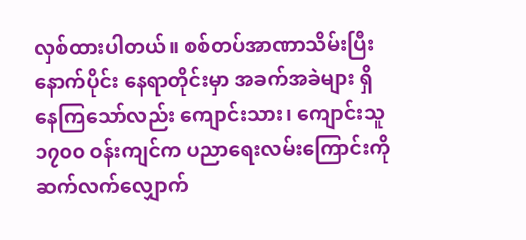လှစ်ထားပါတယ်။ စစ်တပ်အာဏာသိမ်းပြီးနောက်ပိုင်း နေရာတိုင်းမှာ အခက်အခဲများ ရှိနေကြသော်လည်း ကျောင်းသား၊ ကျောင်းသူ ၁၇၀၀ ဝန်းကျင်က ပညာရေးလမ်းကြောင်းကို ဆက်လက်လျှောက်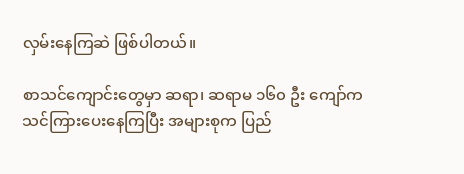လှမ်းနေကြဆဲ ဖြစ်ပါတယ်။

စာသင်ကျောင်းတွေမှာ ဆရာ၊ ဆရာမ ၁၆၀ ဦး ကျော်က သင်ကြားပေးနေကြပြီး အများစုက ပြည်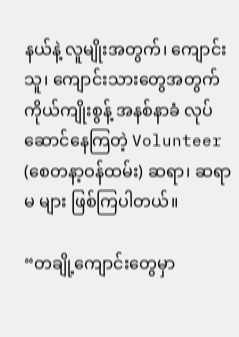နယ်နဲ့ လူမျိုးအတွက်၊ ကျောင်းသူ၊ ကျောင်းသားတွေအတွက် ကိုယ်ကျိုးစွန့် အနစ်နာခံ လုပ်ဆောင်နေကြတဲ့ Volunteer (စေတနာ့ဝန်ထမ်း) ဆရာ၊ ဆရာမ များ ဖြစ်ကြပါတယ်။

“တချို့ကျောင်းတွေမှာ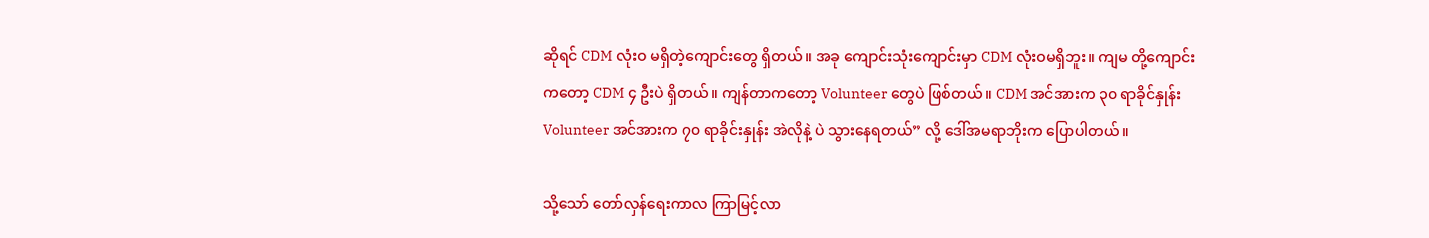ဆိုရင် CDM လုံးဝ မရှိတဲ့ကျောင်းတွေ ရှိတယ်။ အခု ကျောင်းသုံးကျောင်းမှာ CDM လုံးဝမရှိဘူး။ ကျမ တို့ကျောင်းကတော့ CDM ၄ ဦးပဲ ရှိတယ်။ ကျန်တာကတော့ Volunteer တွေပဲ ဖြစ်တယ်။ CDM အင်အားက ၃၀ ရာခိုင်နှုန်း Volunteer အင်အားက ၇၀ ရာခိုင်းနှုန်း အဲလိုနဲ့ ပဲ သွားနေရတယ်” လို့ ဒေါ်အမရာဘိုးက ပြောပါတယ်။

သို့သော် တော်လှန်ရေးကာလ ကြာမြင့်လာ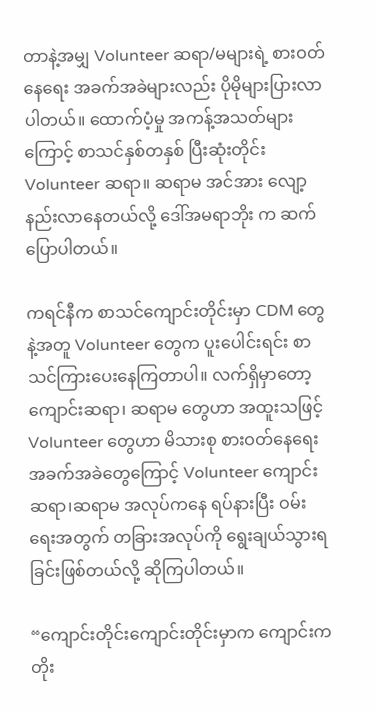တာနဲ့အမျှ Volunteer ဆရာ/မများရဲ့ စားဝတ်နေရေး အခက်အခဲများလည်း ပိုမိုများပြားလာပါတယ်။ ထောက်ပံ့မှု အကန့်အသတ်များကြောင့် စာသင်နှစ်တနှစ် ပြီးဆုံးတိုင်း Volunteer ဆရာ။ ဆရာမ အင်အား လျော့နည်းလာနေတယ်လို့ ဒေါ်အမရာဘိုး က ဆက်ပြောပါတယ်။

ကရင်နီက စာသင်ကျောင်းတိုင်းမှာ CDM တွေနဲ့အတူ Volunteer တွေက ပူးပေါင်းရင်း စာသင်ကြားပေးနေကြတာပါ။ လက်ရှိမှာတော့ ကျောင်းဆရာ၊ ဆရာမ တွေဟာ အထူးသဖြင့် Volunteer တွေဟာ မိသားစု စားဝတ်နေရေး အခက်အခဲတွေကြောင့် Volunteer ကျောင်းဆရာ၊ဆရာမ အလုပ်ကနေ ရပ်နားပြီး ဝမ်းရေးအတွက် တခြားအလုပ်ကို ရွေးချယ်သွားရခြင်းဖြစ်တယ်လို့ ဆိုကြပါတယ်။

“ကျောင်းတိုင်းကျောင်းတိုင်းမှာက ကျောင်းက တိုး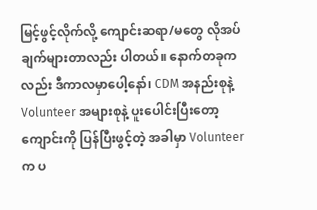မြင့်ဖွင့်လိုက်လို့ ကျောင်းဆရာ/မတွေ လိုအပ်ချက်များတာလည်း ပါတယ်။ နောက်တခုကလည်း ဒီကာလမှာပေါ့နော်၊ CDM အနည်းစုနဲ့ Volunteer အများစုနဲ့ ပူးပေါင်းပြီးတော့ ကျောင်းကို ပြန်ပြီးဖွင့်တဲ့ အခါမှာ Volunteer က ပ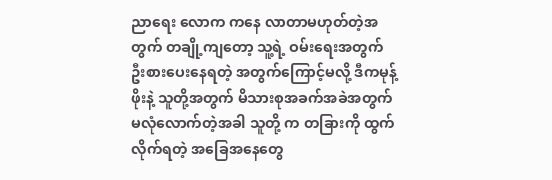ညာရေး လောက ကနေ လာတာမဟုတ်တဲ့အတွက် တချို့ကျတော့ သူ့ရဲ့ ဝမ်းရေးအတွက် ဦးစားပေးနေရတဲ့ အတွက်ကြောင့်မလို့ ဒီကမုန့်ဖိုးနဲ့ သူတို့အတွက် မိသားစုအခက်အခဲအတွက် မလုံလောက်တဲ့အခါ သူတို့ က တခြားကို ထွက်လိုက်ရတဲ့ အခြေအနေတွေ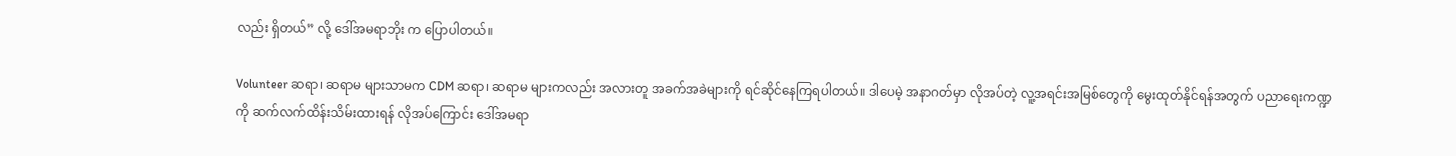လည်း ရှိတယ်” လို့ ဒေါ်အမရာဘိုး က ပြောပါတယ်။

Volunteer ဆရာ၊ ဆရာမ များသာမက CDM ဆရာ၊ ဆရာမ များကလည်း အလားတူ အခက်အခဲများကို ရင်ဆိုင်နေကြရပါတယ်။ ဒါပေမဲ့ အနာဂတ်မှာ လိုအပ်တဲ့ လူ့အရင်းအမြစ်တွေကို မွေးထုတ်နိုင်ရန်အတွက် ပညာရေးကဏ္ဍကို ဆက်လက်ထိန်းသိမ်းထားရန် လိုအပ်ကြောင်း ဒေါ်အမရာ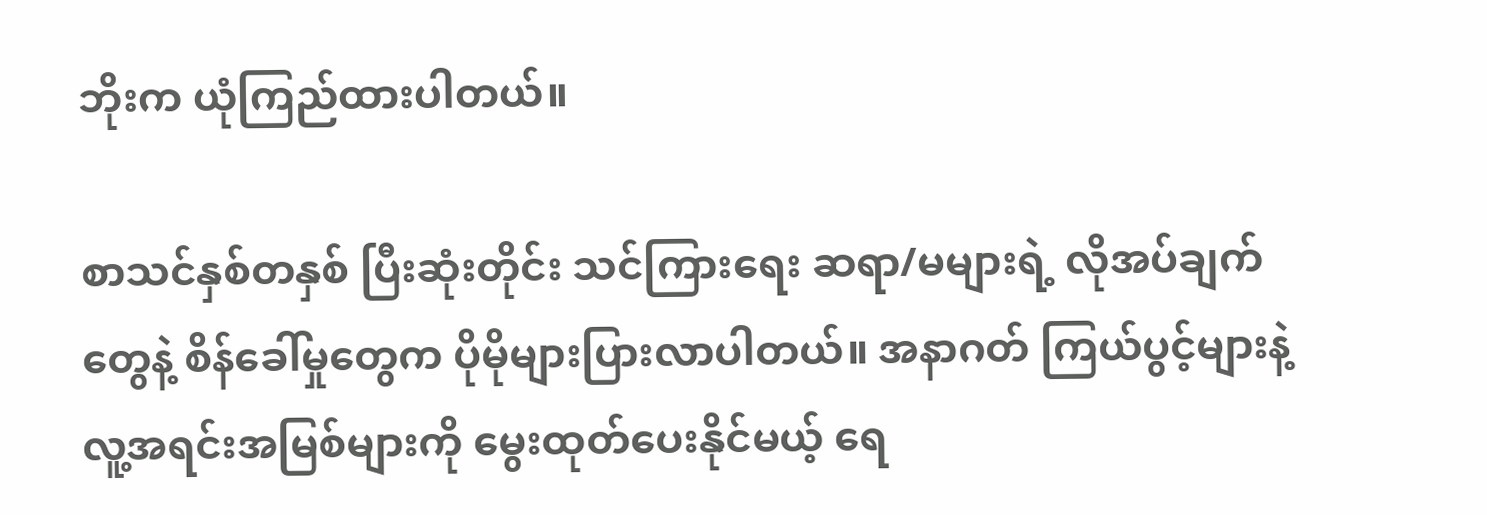ဘိုးက ယုံကြည်ထားပါတယ်။

စာသင်နှစ်တနှစ် ပြီးဆုံးတိုင်း သင်ကြားရေး ဆရာ/မများရဲ့ လိုအပ်ချက်တွေနဲ့ စိန်ခေါ်မှုတွေက ပိုမိုများပြားလာပါတယ်။ အနာဂတ် ကြယ်ပွင့်များနဲ့ လူ့အရင်းအမြစ်များကို မွေးထုတ်ပေးနိုင်မယ့် ရေ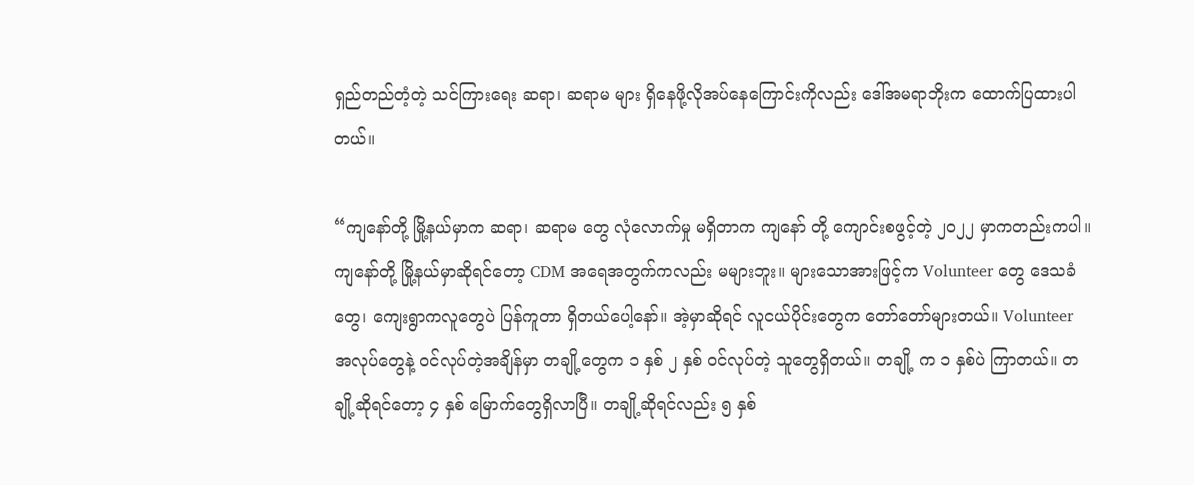ရှည်တည်တံ့တဲ့ သင်ကြားရေး ဆရာ၊ ဆရာမ များ ရှိနေဖို့လိုအပ်နေကြောင်းကိုလည်း ဒေါ်အမရာဘိုးက ထောက်ပြထားပါတယ်။

“ကျနော်တို့ မြို့နယ်မှာက ဆရာ၊ ဆရာမ တွေ လုံလောက်မှု မရှိတာက ကျနော် တို့ ကျောင်းစဖွင့်တဲ့ ၂၀၂၂ မှာကတည်းကပါ။ ကျနော်တို့ မြို့နယ်မှာဆိုရင်တော့ CDM အရေအတွက်ကလည်း မများဘူး။ များ‌သောအားဖြင့်က Volunteer တွေ ဒေသခံတွေ၊ ကျေးရွာကလူတွေပဲ ပြန်ကူတာ ရှိတယ်ပေါ့နော်။ အဲ့မှာဆိုရင် လူငယ်ပိုင်းတွေက တော်တော်များတယ်။ Volunteer အလုပ်တွေနဲ့ ဝင်လုပ်တဲ့အချိန်မှာ တချို့တွေက ၁ နှစ် ၂ နှစ် ဝင်လုပ်တဲ့ သူတွေရှိတယ်။ တချို့ က ၁ နှစ်ပဲ ကြာတယ်။ တချို့ဆိုရင်တော့ ၄ နှစ် မြောက်တွေရှိလာပြီ။ တချို့ဆိုရင်လည်း ၅ နှစ်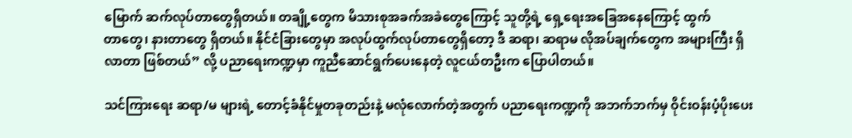မြောက် ဆက်လုပ်တာ‌တွေရှိတယ်။ တချို့တွေက မိသားစုအခက်အခဲတွေကြောင့် သူတို့ရဲ့ ရှေ့ရေးအခြေအနေကြောင့် ထွက်တာ‌တွေ၊ နားတာတွေ ရှိတယ်။ နိုင်ငံခြားတွေမှာ အလုပ်ထွက်လုပ်တာတွေရှိတော့ ဒီ ဆရာ၊ ဆရာမ လိုအပ်ချက်တွေက အများကြီး ရှိလာတာ ဖြစ်တယ်” လို့ ပညာရေးကဏ္ဍမှာ ကူညီဆောင်ရွက်ပေးနေတဲ့ လူငယ်တဦးက ပြောပါတယ်။

သင်ကြားရေး ဆရာ/မ များရဲ့ တောင့်ခံနိုင်မှုတခုတည်းနဲ့ မလုံလောက်တဲ့အတွက် ပညာရေးကဏ္ဍကို အဘက်ဘက်မှ ဝိုင်းဝန်းပံ့ပိုးပေး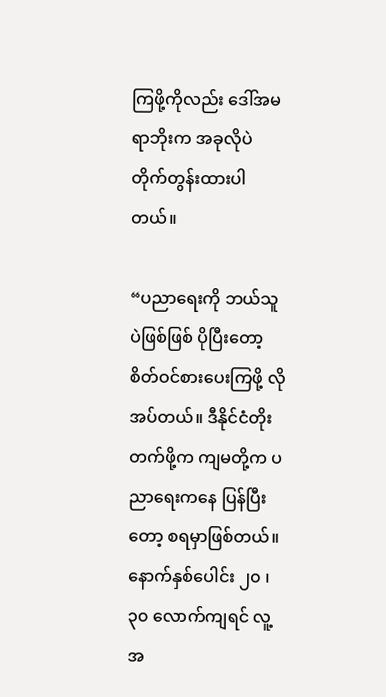ကြဖို့ကိုလည်း ဒေါ်အမရာဘိုးက အခုလိုပဲ တိုက်တွန်းထားပါတယ်။

“ပညာရေးကို ဘယ်သူပဲဖြစ်ဖြစ် ပိုပြီးတော့ စိတ်ဝင်စားပေးကြဖို့ လိုအပ်တယ်။ ဒီနိုင်ငံတိုးတက်ဖို့က ကျမတို့က ပညာရေးကနေ ပြန်ပြီးတော့ စရမှာဖြစ်တယ်။ နောက်နှစ်ပေါင်း ၂၀ ၊ ၃၀ လောက်ကျရင် လူ့အ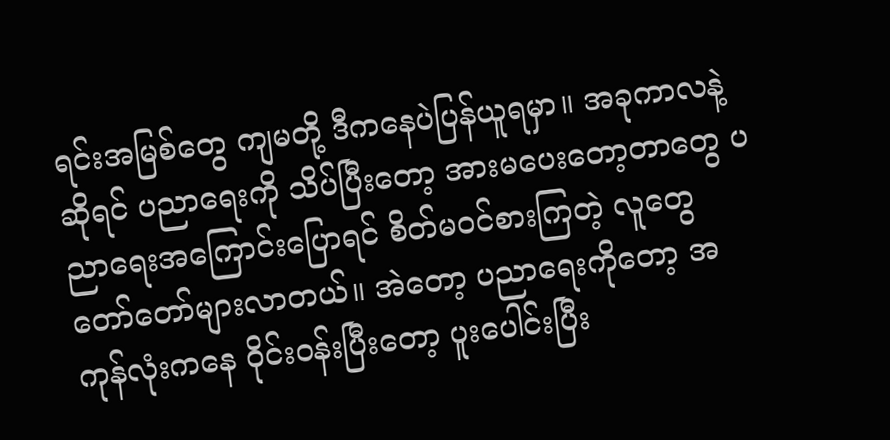ရင်းအမြစ်တွေ ကျမတို့ ဒီကနေပဲပြန်ယူရမှာ။ အခုကာလနဲ့ဆိုရင် ပညာရေးကို သိပ်ပြီးတော့ အားမပေးတော့တာတွေ ပညာရေးအကြောင်းပြောရင် စိတ်မဝင်စားကြတဲ့ လူတွေ တော်တော်များလာတယ်။ အဲတော့ ပညာရေးကိုတော့ အကုန်လုံးကနေ ဝိုင်းဝန်းပြီးတော့ ပူးပေါင်းပြီး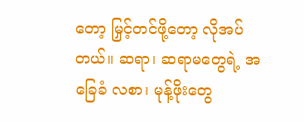တော့ မြှင့်တင်ဖို့တော့ လိုအပ်တယ်။ ဆရာ၊ ဆရာမတွေရဲ့ အခြေခံ လစာ၊ မုန့်ဖိုးတွေ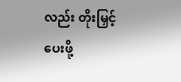လည်း တိုးမြှင့်ပေးဖို့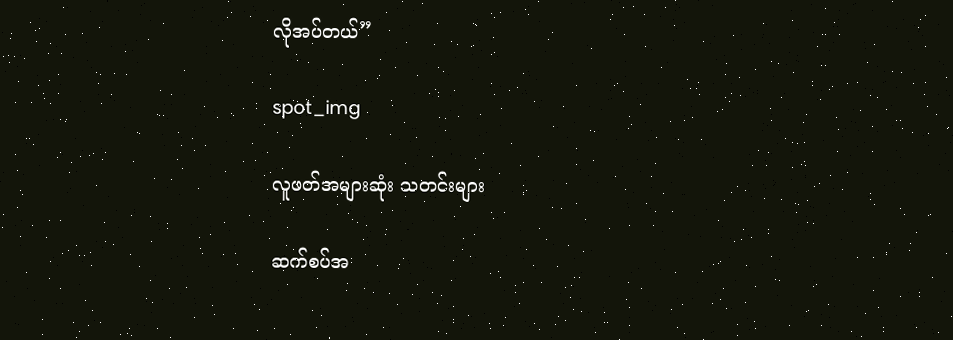လိုအပ်တယ်”

spot_img

လူဖတ်အများဆုံး သတင်းများ

ဆက်စပ်အ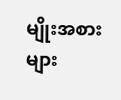မျိုးအစားများ